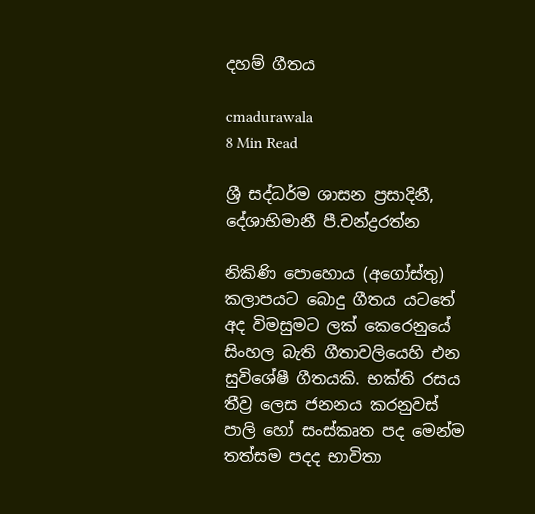දහම් ගීතය

cmadurawala
8 Min Read

ශ්‍රී සද්ධර්ම ශාසන ප්‍රසාදිනී, දේශාභිමානී පී.චන්ද්‍රරත්න

නිකිණි පොහොය (අගෝස්තු) කලාපයට බොදු ගීතය යටතේ අද විමසුමට ලක් කෙරෙනුයේ සිංහල බැති ගීතාවලියෙහි එන සුවිශේෂී ගීතයකි. භක්ති රසය තීව්‍ර ලෙස ජනනය කරනුවස් පාලි හෝ සංස්කෘත පද මෙන්ම තත්සම පදද භාවිතා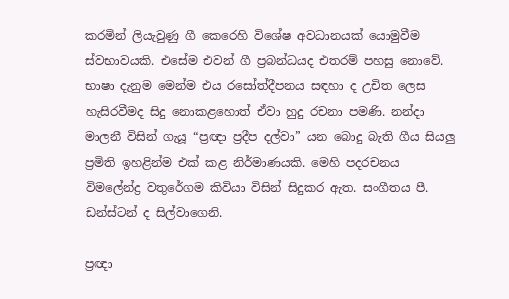කරමින් ලියැවුණු ගී කෙරෙහි විශේෂ අවධානයක් යොමුවීම ස්වභාවයකි. එසේම එවන් ගී ප්‍රබන්ධයද එතරම් පහසු නොවේ. භාෂා දැනුම මෙන්ම එය රසෝත්දීපනය සඳහා ද උචිත ලෙස හැසිරවීමද සිදු නොකළහොත් ඒවා හුදු රචනා පමණි. නන්දා මාලනී විසින් ගැයූ “ප්‍රඥා ප්‍රදීප දල්වා” යන බොදු බැති ගීය සියලු ප්‍රමිති ඉහළින්ම එක් කළ නිර්මාණයකි. මෙහි පදරචනය විමලේන්ද්‍ර වතුරේගම කිවියා විසින් සිදුකර ඇත. සංගීතය පී. ඩන්ස්ටන් ද සිල්වාගෙනි.

ප්‍රඥා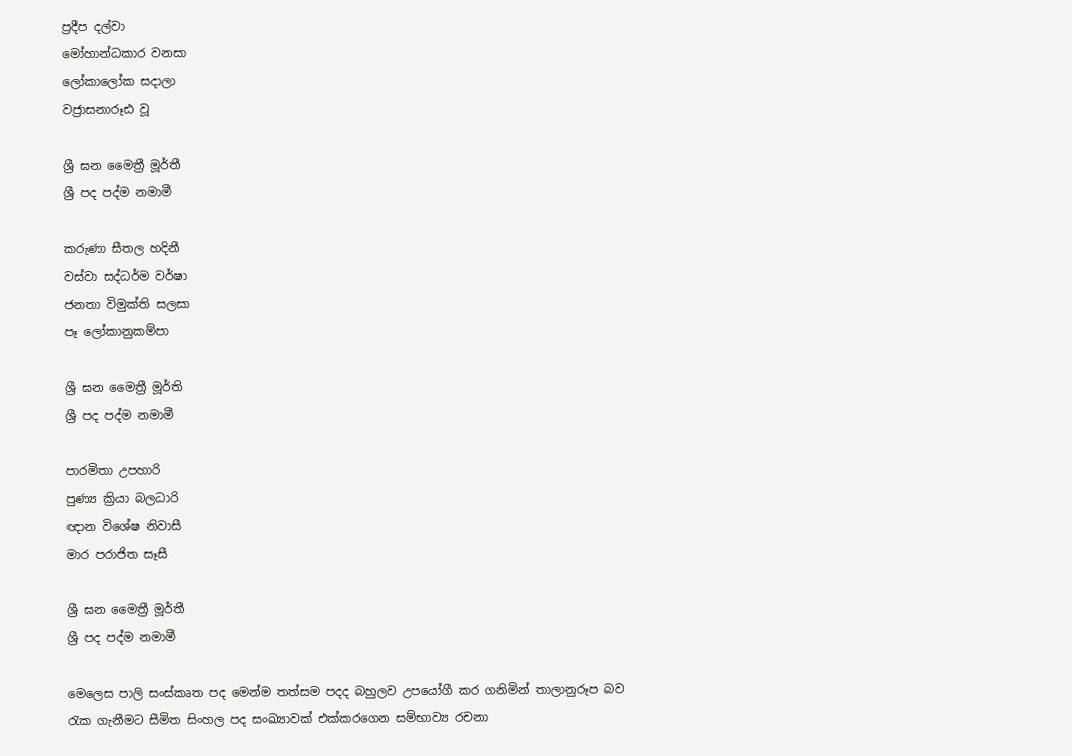ප්‍රදීප දල්වා
මෝහාන්ධකාර වනසා
ලෝකාලෝක සදාලා
වජ්‍රාසනාරූඪ වූ

ශ්‍රී ඝන මෛත්‍රී මූර්තී
ශ්‍රී පද පද්ම නමාමී

කරුණා සීතල හදිනී
වස්වා සද්ධර්ම වර්ෂා
ජනතා විමුක්ති සලසා
පෑ ලෝකානුකම්පා

ශ්‍රී ඝන මෛත්‍රී මූර්ති
ශ්‍රී පද පද්ම නමාමී

පාරමිතා උපහාරි
පුණ්‍ය ක්‍රියා බලධාරි
ඥාන විශේෂ නිවාසී
මාර පරාජිත සෑසී

ශ්‍රී ඝන මෛත්‍රී මූර්තී
ශ්‍රී පද පද්ම නමාමී

මෙලෙස පාලි සංස්කෘත පද මෙන්ම තත්සම පදද බහුලව උපයෝගී කර ගනිමින් තාලානුරූප බව රැක ගැනීමට සීමිත සිංහල පද සංඛ්‍යාවක් එක්කරගෙන සම්භාව්‍ය රචනා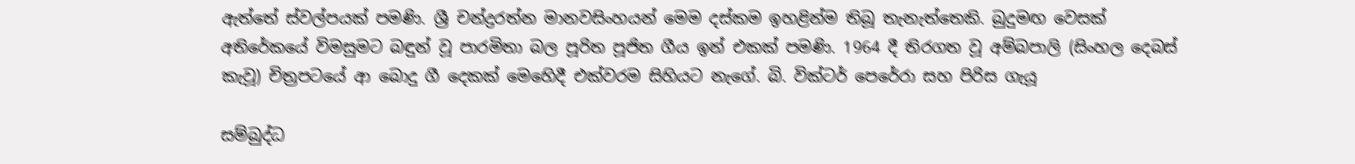ඇත්තේ ස්වල්පයක් පමණි. ශ්‍රී චන්ද්‍රරත්න මානවසිංහයන් මෙම දස්කම ඉහළින්ම තිබූ තැනැත්තෙකි. බුදුමඟ වෙසක් අතිරේකයේ විමසුමට බඳුන් වූ පාරමිතා බල පූරිත පූජිත ගීය ඉන් එකක් පමණි. 1964 දී තිරගත වූ අම්බපාලි (සිංහල දෙබස් කැවූ) චිත්‍රපටයේ ආ බොදු ගී දෙකක් මෙහෙිදී එක්වරම සිහියට නැගේ. බි. වික්ටර් පෙරේරා සහ පිරිස ගැයූ

සම්බුද්ධ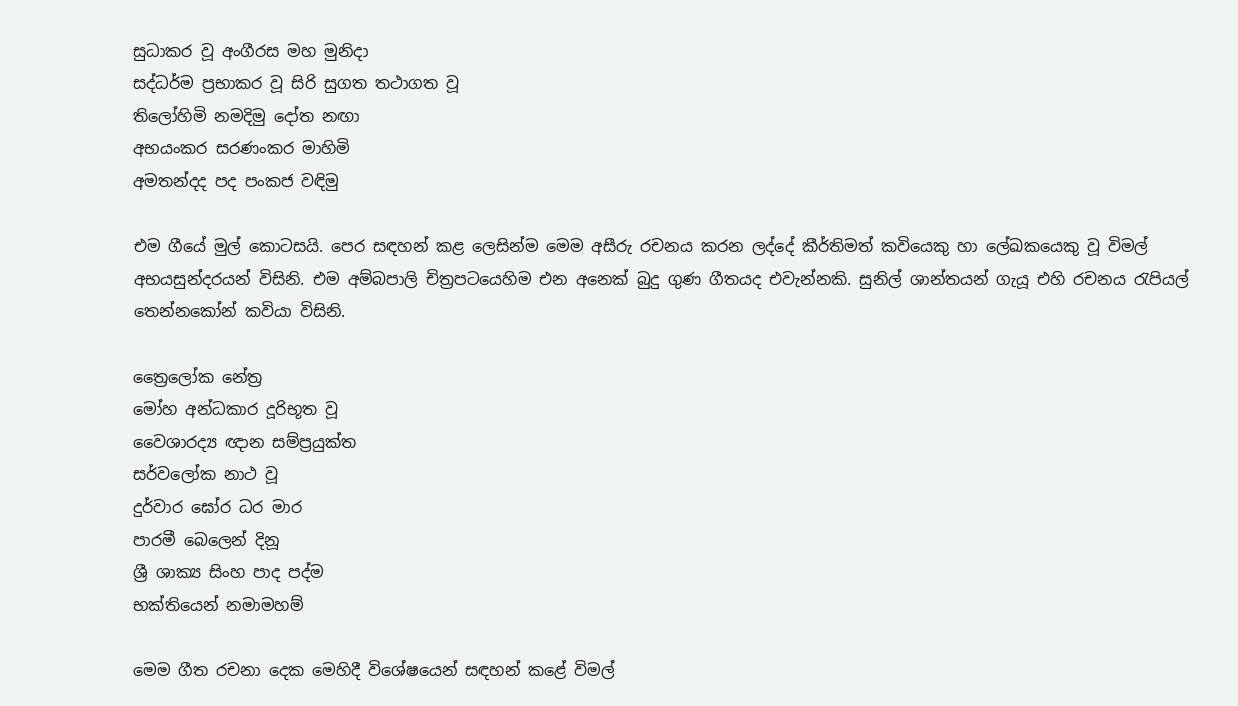සුධාකර වූ අංගීරස මහ මුනිදා
සද්ධර්ම ප්‍රභාකර වූ සිරි සුගත තථාගත වූ
තිලෝහිමි නමදිමු දෝත නඟා
අභයංකර සරණංකර මාහිමි
අමතන්දද පද පංකජ වඳිමු

එම ගීයේ මුල් කොටසයි. පෙර සඳහන් කළ ලෙසින්ම මෙම අසීරු රචනය කරන ලද්දේ කීර්තිමත් කවියෙකු හා ලේඛකයෙකු වූ විමල් අභයසුන්දරයන් විසිනි. එම අම්බපාලි චිත්‍රපටයෙහිම එන අනෙක් බුදු ගුණ ගීතයද එවැන්නකි. සුනිල් ශාන්තයන් ගැයූ එහි රචනය රැපියල් තෙන්නකෝන් කවියා විසිනි.

ත්‍රෛලෝක නේත්‍ර
මෝහ අන්ධකාර දූරිභූත වූ
වෛශාරද්‍ය ඥාන සම්ප්‍රයුක්ත
සර්වලෝක නාථ වූ
දුර්වාර ඝෝර ධර මාර
පාරමී බෙලෙන් දිනූ
ශ්‍රී ශාක්‍ය සිංහ පාද පද්ම
භක්තියෙන් නමාමහම්

මෙම ගීත රචනා දෙක මෙහිදී විශේෂයෙන් සඳහන් කළේ විමල්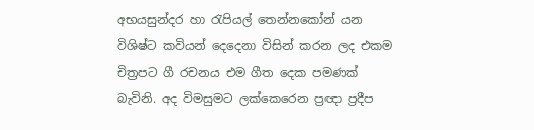අභයසුන්දර හා රැපියල් තෙන්නකෝන් යන විශිෂ්ට කවියන් දෙදෙනා විසින් කරන ලද එකම චිත්‍රපට ගී රචනය එම ගීත දෙක පමණක් බැවිනි. අද විමසුමට ලක්කෙරෙන ප්‍රඥා ප්‍රදීප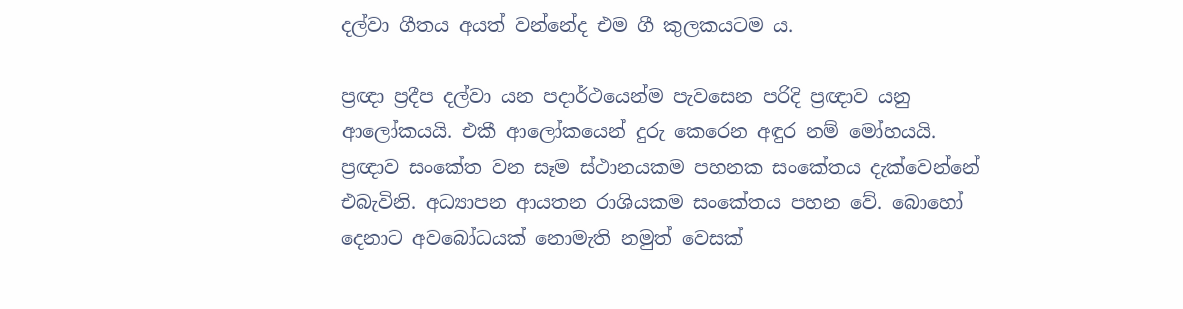දල්වා ගීතය අයත් වන්නේද එම ගී කුලකයටම ය.

ප්‍රඥා ප්‍රදීප දල්වා යන පදාර්ථයෙන්ම පැවසෙන පරිදි ප්‍රඥාව යනු ආලෝකයයි. එකී ආලෝකයෙන් දුරු කෙරෙන අඳුර නම් මෝහයයි. ප්‍රඥාව සංකේත වන සෑම ස්ථානයකම පහනක සංකේතය දැක්වෙන්නේ එබැවිනි. අධ්‍යාපන ආයතන රාශියකම සංකේතය පහන වේ. බොහෝ දෙනාට අවබෝධයක් නොමැති නමුත් වෙසක්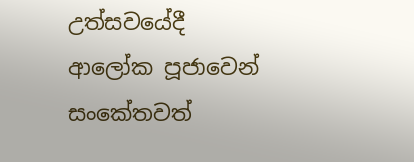උත්සවයේදී ආලෝක පූජාවෙන් සංකේතවත්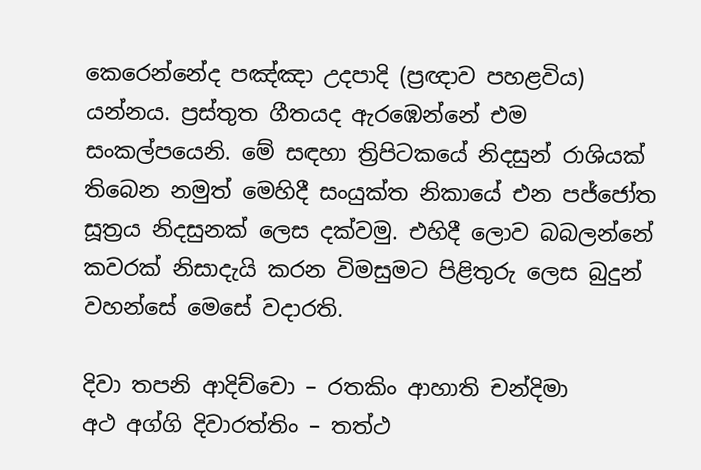කෙරෙන්නේද පඤ්ඤා උදපාදි (ප්‍රඥාව පහළවිය) යන්නය. ප්‍රස්තුත ගීතයද ඇරඹෙන්නේ එම සංකල්පයෙනි. මේ සඳහා ත්‍රිපිටකයේ නිදසුන් රාශියක් තිබෙන නමුත් මෙහිදී සංයුක්ත නිකායේ එන පජ්ජෝත සූත්‍රය නිදසුනක් ලෙස දක්වමු. එහිදී ලොව බබලන්නේ කවරක් නිසාදැයි කරන විමසුමට පිළිතුරු ලෙස බුදුන් වහන්සේ මෙසේ වදාරති.

දිවා තපනි ආදිච්චො – රතකිං ආහාති චන්දිමා
අථ අග්ගි දිවාරත්තිං – තත්ථ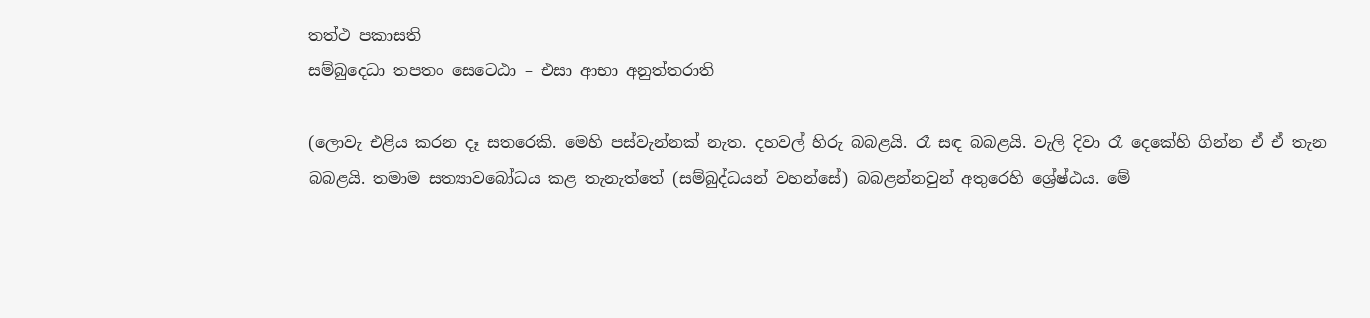තත්ථ පකාසති
සම්බුදෙධා තපතං සෙටෙඨා – එසා ආභා අනුත්තරාති

(ලොවැ එළිය කරන දෑ සතරෙකි. මෙහි පස්වැන්නක් නැත. දහවල් හිරු බබළයි. රෑ සඳ බබළයි. වැලි දිවා රෑ දෙකේහි ගින්න ඒ ඒ තැන බබළයි. තමාම සත්‍යාවබෝධය කළ තැනැත්තේ (සම්බුද්ධයන් වහන්සේ) බබළන්නවුන් අතුරෙහි ශ්‍රේෂ්ඨය. මේ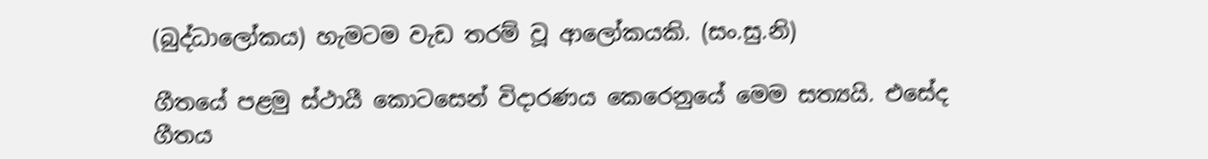(බුද්ධාලෝකය) හැමටම වැඩ තරම් වූ ආලෝකයකි. (සං.සු.නි)

ගීතයේ පළමු ස්ථායී කොටසෙන් විදාරණය කෙරෙනුයේ මෙම සත්‍යයි. එසේද ගීතය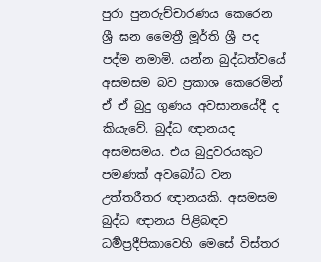පුරා පුනරුච්චාරණය කෙරෙන ශ්‍රී ඝන මෛත්‍රී මූර්ති ශ්‍රී පද පද්ම නමාමි. යන්න බුද්ධත්වයේ අසමසම බව ප්‍රකාශ කෙරෙමින් ඒ ඒ බුදු ගුණය අවසානයේදී ද කියැවේ. බුද්ධ ඥානයද අසමසමය. එය බුදුවරයකුට පමණක් අවබෝධ වන උත්තරීතර ඥානයකි. අසමසම බුද්ධ ඥානය පිළිබඳව ධර්‍මප්‍රදීපිකාවෙහි මෙසේ විස්තර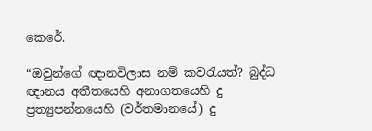කෙරේ.

“ඔවුන්ගේ ඥානවිලාස නම් කවරැයත්? බුද්ධ ඥානය අතීතයෙහි අනාගතයෙහි දු ප්‍රත්‍යුපන්නයෙහි (වර්තමානයේ) දු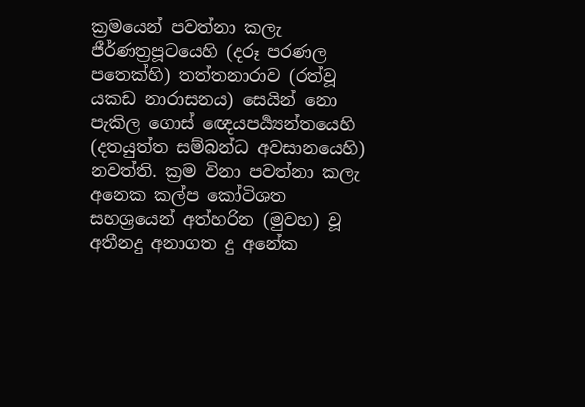ක්‍රමයෙන් පවත්නා කලැ ජීර්ණත්‍රපූටයෙහි (දරූ පරණල පතෙක්හි) තත්තනාරාව (රත්වූ යකඩ නාරාසනය) සෙයින් නො පැකිල ගොස් ඥෙයපර්‍ය්‍යන්තයෙහි (දතයුත්ත සම්බන්ධ අවසානයෙහි) නවත්ති. ක්‍රම විනා පවත්නා කලැ අනෙක කල්ප කෝටිශත සහශ්‍රයෙන් අත්හරින (මුවහ) වූ අතීනදු අනාගත දු අනේක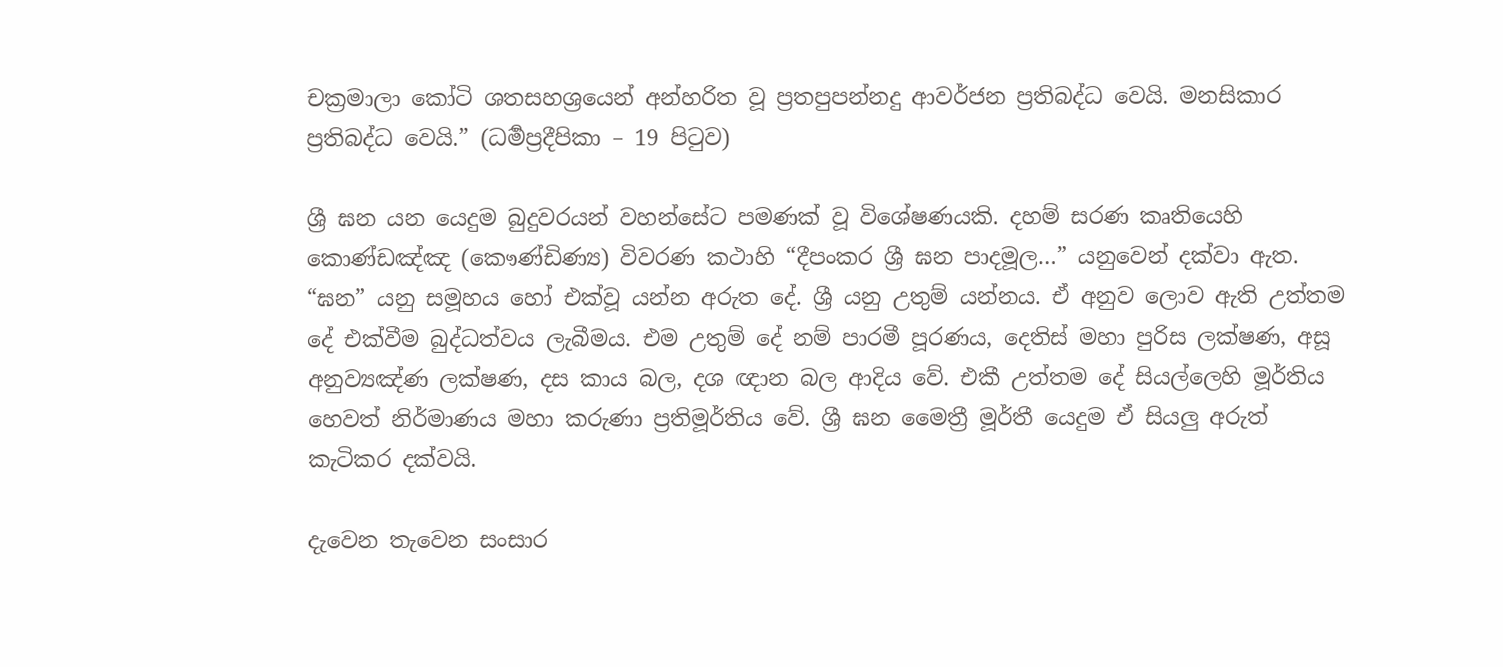චක්‍රමාලා කෝටි ශතසහශ්‍රයෙන් අන්හරිත වූ ප්‍රතපුපන්නදු ආවර්ජන ප්‍රතිබද්ධ වෙයි. මනසිකාර ප්‍රතිබද්ධ වෙයි.” (ධර්‍මප්‍රදීපිකා – 19 පිටුව)

ශ්‍රී ඝන යන යෙදුම බුදුවරයන් වහන්සේට පමණක් වූ විශේෂණයකි. දහම් සරණ කෘතියෙහි කොණ්ඩඤ්ඤ (කෞණ්ඩිණ්‍ය) විවරණ කථාහි “දීපංකර ශ්‍රී ඝන පාදමූල…” යනුවෙන් දක්වා ඇත. “ඝන” යනු සමූහය හෝ එක්වූ යන්න අරුත දේ. ශ්‍රී යනු උතුම් යන්නය. ඒ අනුව ලොව ඇති උත්තම දේ එක්වීම බුද්ධත්වය ලැබීමය. එම උතුම් දේ නම් පාරමී පූරණය, දෙතිස් මහා පුරිස ලක්ෂණ, අසූ අනුව්‍යඤ්ණ ලක්ෂණ, දස කාය බල, දශ ඥාන බල ආදිය වේ. එකී උත්තම දේ සියල්ලෙහි මූර්තිය හෙවත් නිර්මාණය මහා කරුණා ප්‍රතිමූර්තිය වේ. ශ්‍රී ඝන මෛත්‍රී මූර්තී යෙදුම ඒ සියලු අරුත් කැටිකර දක්වයි.

දැවෙන තැවෙන සංසාර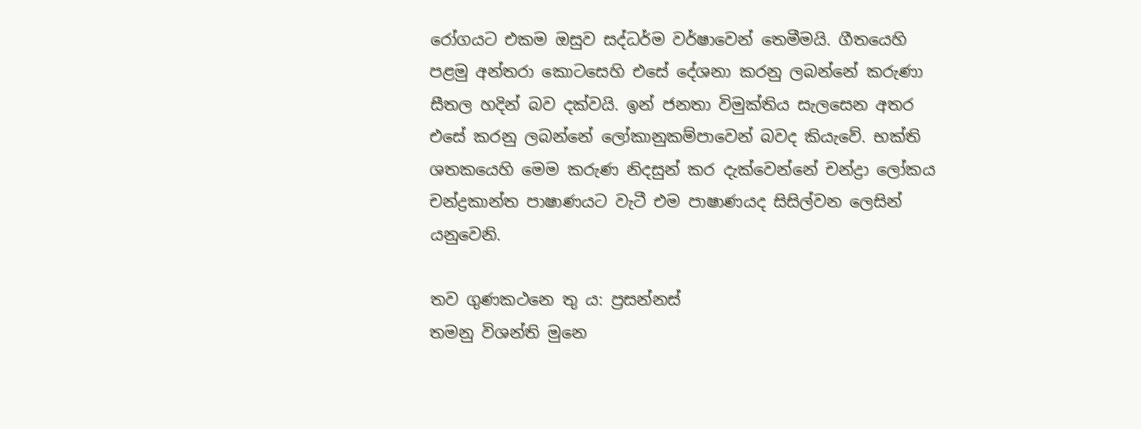රෝගයට එකම ඔසුව සද්ධර්ම වර්ෂාවෙන් තෙමීමයි. ගීතයෙහි පළමු අන්තරා කොටසෙහි එසේ දේශනා කරනු ලබන්නේ කරුණා සීතල හදින් බව දක්වයි. ඉන් ජනතා විමුක්තිය සැලසෙන අතර එසේ කරනු ලබන්නේ ලෝකානුකම්පාවෙන් බවද කියැවේ. භක්ති ශතකයෙහි මෙම කරුණ නිදසුන් කර දැක්වෙන්නේ චන්ද්‍රා ලෝකය චන්ද්‍රකාන්ත පාෂාණයට වැටී එම පාෂාණයද සිසිල්වන ලෙසින් යනුවෙනි.

තව ගුණකථනෙ තු ය: ප්‍රසන්නස්
තමනු විශන්ති මුනෙ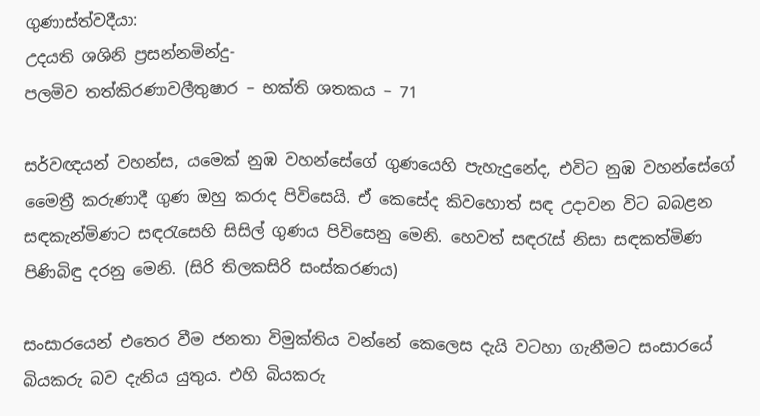ගුණාස්ත්වදීයා:
උදයති ශශිනි ප්‍රසන්නමින්දු-
පලමිව තත්කිරණාවලීතුෂාර – භක්ති ශතකය – 71

සර්වඥයන් වහන්ස, යමෙක් නුඹ වහන්සේගේ ගුණයෙහි පැහැදුනේද, එවිට නුඹ වහන්සේගේ මෛත්‍රී කරුණාදී ගුණ ඔහු කරාද පිවිසෙයි. ඒ කෙසේද කිවහොත් සඳ උදාවන විට බබළන සඳකැන්මිණට සඳරැසෙහි සිසිල් ගුණය පිවිසෙනු මෙනි. හෙවත් සඳරැස් නිසා සඳකත්මිණ පිණිබිඳු දරනු මෙනි. (සිරි තිලකසිරි සංස්කරණය)

සංසාරයෙන් එතෙර වීම ජනතා විමුක්තිය වන්නේ කෙලෙස දැයි වටහා ගැනීමට සංසාරයේ බියකරු බව දැනිය යුතුය. එහි බියකරු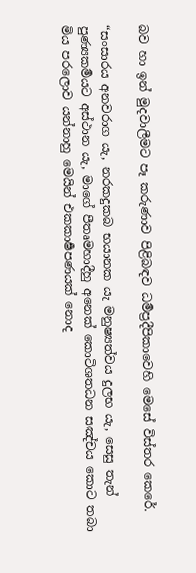බව හා ඉන් මුදවාලීමට පෑ කරුණාව පිළිබඳව ධර්‍මප්‍රදීපිකාවෙහි මෙසේ විස්තර කෙරේ.

“සංසාරය අනවරාග යැ, නරකදුකබ භයානක යැ මනුෂ්‍යත්වය දුලභ යැ, සෙසු තැන් පුණ්‍යකර්‍මයට අස්ථාන යැ, මාගේ පීතෘමහාදීහු අනෙක් කොටිශතධන සඤ්චය කොට තබා මිය පරලොව යන්නාහු මෙයින් එකකාර්‍ෂපණයක් නොද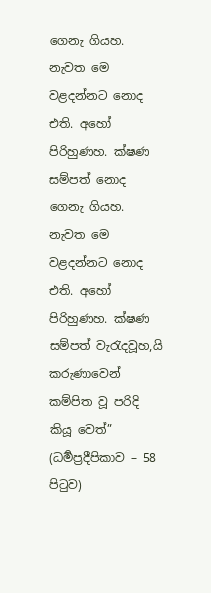ගෙනැ ගියහ. නැවත මෙ වළදන්නට නොද එති. අහෝ පිරිහුණහ. ක්ෂණ සම්පත් නොද ගෙනැ ගියහ. නැවත මෙ වළදන්නට නොද එති. අහෝ පිරිහුණහ. ක්ෂණ සම්පත් වැරැදවූහ,යි කරුණාවෙන් කම්පිත වූ පරිදි කියූ වෙත්” (ධර්‍මප්‍රදීපිකාව – 58 පිටුව)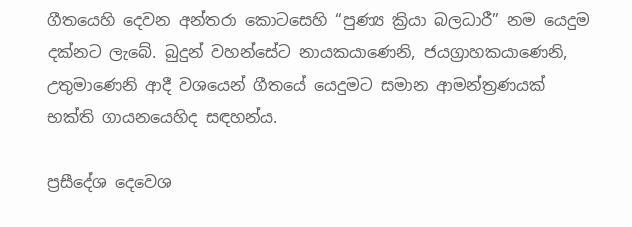ගීතයෙහි දෙවන අන්තරා කොටසෙහි “පුණ්‍ය ක්‍රියා බලධාරී” නම යෙදුම දක්නට ලැබේ. බුදුන් වහන්සේට නායකයාණෙනි, ජයග්‍රාහකයාණෙනි, උතුමාණෙනි ආදී වශයෙන් ගීතයේ යෙදුමට සමාන ආමන්ත්‍රණයක් භක්ති ගායනයෙහිද සඳහන්ය.

ප්‍රසීදේශ දෙවෙශ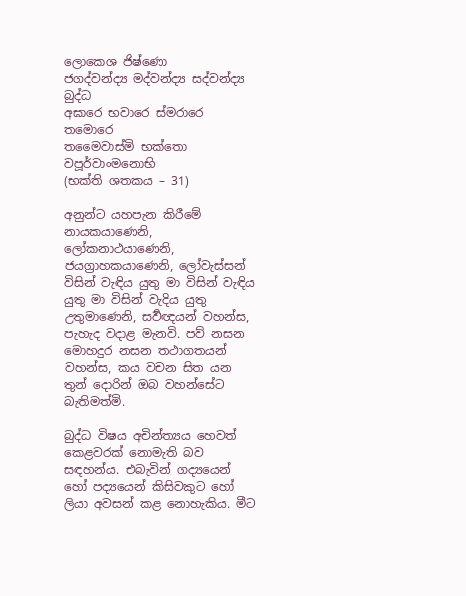ලොකෙශ ජිෂ්ණො
ජගද්වන්ද්‍ය මද්වන්ද්‍ය සද්වන්ද්‍ය බුද්ධ
අඝාරෙ භවාරෙ ස්මරාරෙ තමොරෙ
තමෛවාස්මි භක්තො වපූර්වාංමනොභි
(භක්ති ශතකය – 31)

අනුන්ට යහපැන කිරීමේ නායකයාණෙනි, ලෝකනාථයාණෙනි, ජයග්‍රාහකයාණෙනි, ලෝවැස්සන් විසින් වැඳිය යුතු මා විසින් වැඳිය යුතු මා විසින් වැදිය යුතු උතුමාණෙනි, සර්‍වඥයන් වහන්ස, පැහැද වදාළ මැනවි. පව් නසන මොහදුර නසන තථාගතයන් වහන්ස, කය වචන සිත යන තුන් දොරින් ඔබ වහන්සේට බැතිමත්මි.

බුද්ධ විෂය අචින්ත්‍යය හෙවත් කෙළවරක් නොමැති බව සඳහන්ය. එබැවින් ගද්‍යයෙන් හෝ පද්‍යයෙන් කිසිවකුට හෝ ලියා අවසන් කළ නොහැකිය. මීට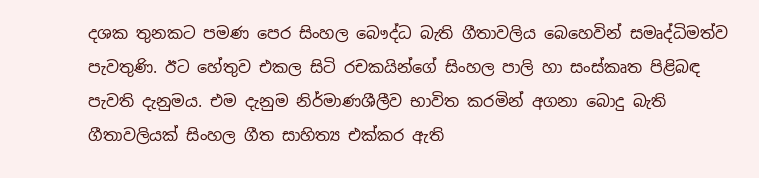දශක තුනකට පමණ පෙර සිංහල බෞද්ධ බැති ගීතාවලිය බෙහෙවින් සමෘද්ධිමත්ව පැවතුණි. ඊට හේතුව එකල සිටි රචකයින්ගේ සිංහල පාලි හා සංස්කෘත පිළිබඳ පැවති දැනුමය. එම දැනුම නිර්මාණශීලීව භාවිත කරමින් අගනා බොදු බැති ගීතාවලියක් සිංහල ගීත සාහිත්‍ය එක්කර ඇති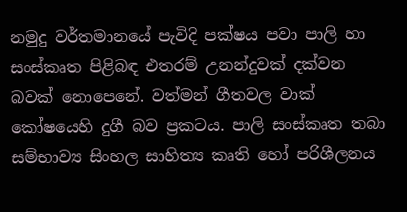නමුදු වර්තමානයේ පැවිදි පක්ෂය පවා පාලි හා සංස්කෘත පිළිබඳ එතරම් උනන්දුවක් දක්වන බවක් නොපෙනේ. වත්මන් ගීතවල වාක් කෝෂයෙහි දුගී බව ප්‍රකටය. පාලි සංස්කෘත තබා සම්භාව්‍ය සිංහල සාහිත්‍ය කෘති හෝ පරිශීලනය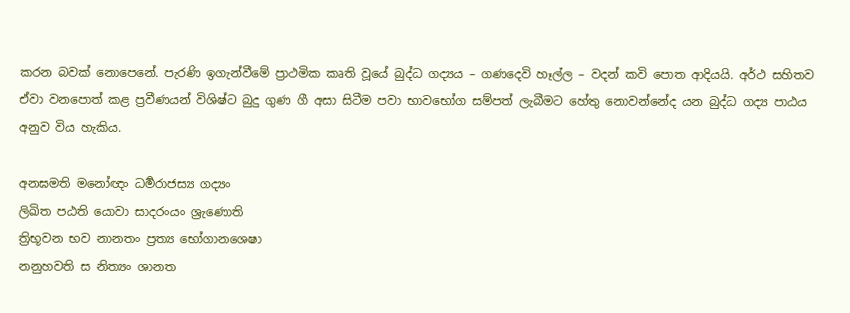කරන බවක් නොපෙනේ. පැරණි ඉගැන්වීමේ ප්‍රාථමික කෘති වූයේ බුද්ධ ගද්‍යය – ගණදෙවි හෑල්ල – වදන් කවි පොත ආදියයි. අර්ථ සහිතව ඒවා වනපොත් කළ ප්‍රවීණයන් විශිෂ්ට බුදු ගුණ ගී අසා සිටීම පවා භාවභෝග සම්පත් ලැබීමට හේතු නොවන්නේද යන බුද්ධ ගද්‍ය පාඨය අනුව විය හැකිය.

අනඝමති මනෝඥං ධර්‍මරාජස්‍ය ගද්‍යං
ලිඛිත පඨති යොවා සාදරංයං ශ්‍රැණොති
ත්‍රිභූවන භව නානතං ප්‍රත්‍ය භෝගානශෙෂා
නනුහවති ස නිත්‍යං ශානත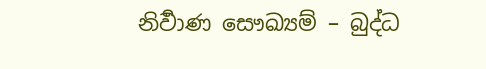නිර්‍වාණ සෞඛ්‍යම් – බුද්ධ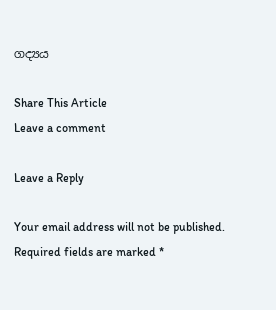ගද්‍යය

Share This Article
Leave a comment

Leave a Reply

Your email address will not be published. Required fields are marked *